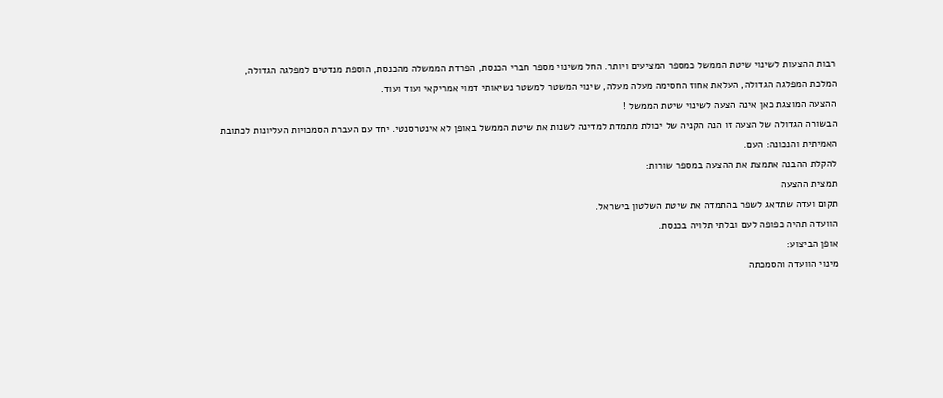רבות ההצעות לשינוי שיטת הממשל כמספר המציעים ויותר. החל משינוי מספר חברי הכנסת, הפרדת הממשלה מהכנסת, הוספת מנדטים למפלגה הגדולה, המלכת המפלגה הגדולה, העלאת אחוז החסימה מעלה מעלה, שינוי המשטר למשטר נשיאותי דמוי אמריקאי ועוד ועוד.
ההצעה המוצגת כאן אינה הצעה לשינוי שיטת הממשל !
הבשורה הגדולה של הצעה זו הנה הקניה של יכולת מתמדת למדינה לשנות את שיטת הממשל באופן לא אינטרסנטי. יחד עם העברת הסמכויות העליונות לכתובת האמיתית והנכונה: העם.
להקלת ההבנה אתמצת את ההצעה במספר שורות:
תמצית ההצעה
תקום ועדה שתדאג לשפר בהתמדה את שיטת השלטון בישראל.
הוועדה תהיה כפופה לעם ובלתי תלויה בכנסת.
אופן הביצוע:
מינוי הוועדה והסמכתה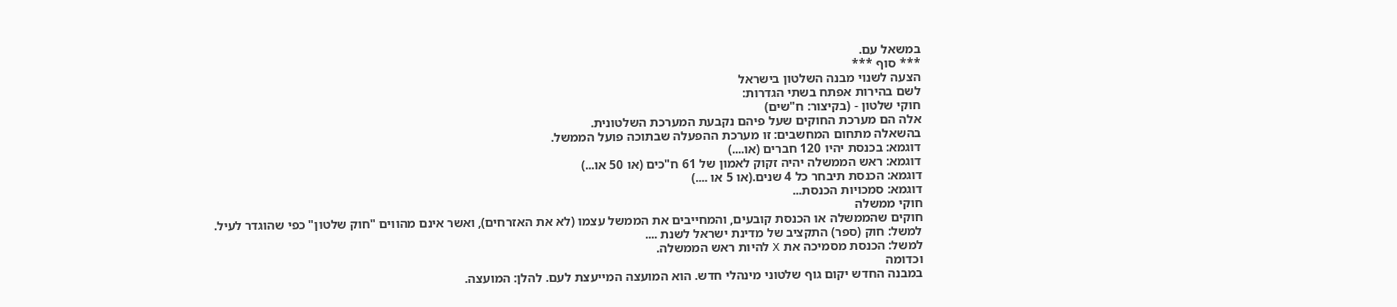במשאל עם.
*** סוף ***
הצעה לשנוי מבנה השלטון בישראל
לשם בהירות אפתח בשתי הגדרות:
חוקי שלטון - (בקיצור: ח"שים)
אלה הם מערכת החוקים שעל פיהם נקבעת המערכת השלטונית.
בהשאלה מתחום המחשבים: זו מערכת ההפעלה שבתוכה פועל הממשל.
דוגמא: בכנסת יהיו 120 חברים (או....)
דוגמא: ראש הממשלה יהיה זקוק לאמון של 61 ח"כים (או 50 או...)
דוגמא: הכנסת תיבחר כל 4 שנים.(או 5 או ....)
דוגמא: סמכויות הכנסת...
חוקי ממשלה
חוקים שהממשלה או הכנסת קובעים, והמחייבים את הממשל עצמו (לא את האזרחים), ואשר אינם מהווים "חוק שלטון" כפי שהוגדר לעיל.
למשל: חוק (ספר) התקציב של מדינת ישראל לשנת ....
למשל: הכנסת מסמיכה את X להיות ראש הממשלה.
וכדומה
במבנה החדש יקום גוף שלטוני מינהלי חדש. הוא המועצה המייעצת לעם. להלן: המועצה.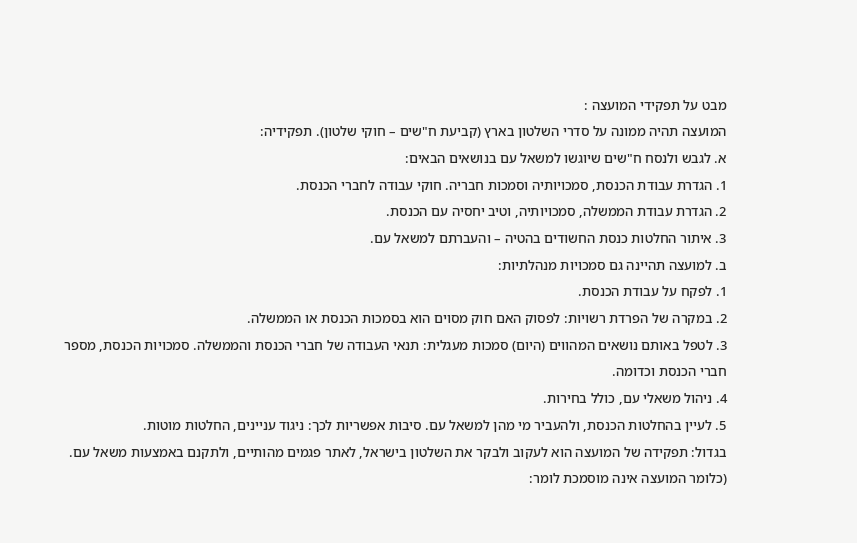מבט על תפקידי המועצה :
המועצה תהיה ממונה על סדרי השלטון בארץ (קביעת ח"שים – חוקי שלטון). תפקידיה:
א. לגבש ולנסח ח"שים שיוגשו למשאל עם בנושאים הבאים:
1. הגדרת עבודת הכנסת, סמכויותיה וסמכות חבריה. חוקי עבודה לחברי הכנסת.
2. הגדרת עבודת הממשלה, סמכויותיה, וטיב יחסיה עם הכנסת.
3. איתור החלטות כנסת החשודים בהטיה – והעברתם למשאל עם.
ב. למועצה תהיינה גם סמכויות מנהלתיות:
1. לפקח על עבודת הכנסת.
2. במקרה של הפרדת רשויות: לפסוק האם חוק מסוים הוא בסמכות הכנסת או הממשלה.
3. לטפל באותם נושאים המהווים (היום) סמכות מעגלית: תנאי העבודה של חברי הכנסת והממשלה. סמכויות הכנסת, מספר חברי הכנסת וכדומה.
4. ניהול משאלי עם, כולל בחירות.
5. לעיין בהחלטות הכנסת, ולהעביר מי מהן למשאל עם. סיבות אפשריות לכך: ניגוד עניינים, החלטות מוטות.
בגדול: תפקידה של המועצה הוא לעקוב ולבקר את השלטון בישראל, לאתר פגמים מהותיים, ולתקנם באמצעות משאל עם. (כלומר המועצה אינה מוסמכת לומר: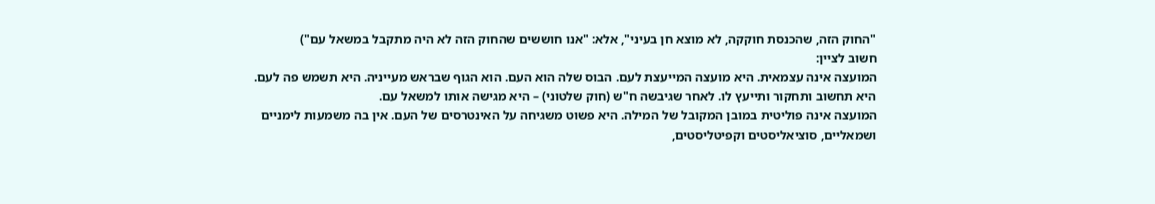"החוק הזה, שהכנסת חוקקה, לא מוצא חן בעיני", אלא: "אנו חוששים שהחוק הזה לא היה מתקבל במשאל עם")
חשוב לציין:
המועצה אינה עצמאית. היא מועצה המייעצת לעם. הבוס שלה הוא העם. הוא הגוף שבראש מעייניה. היא תשמש פה לעם. היא תחשוב ותחקור ותייעץ לו. לאחר שגיבשה ח"ש (חוק שלטוני) – היא מגישה אותו למשאל עם.
המועצה אינה פוליטית במובן המקובל של המילה. היא פשוט משגיחה על האינטרסים של העם. אין בה משמעות לימניים ושמאליים, סוציאליסטים וקפיטליסטים,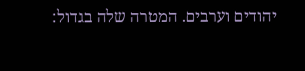יהודים וערבים. המטרה שלה בגדול: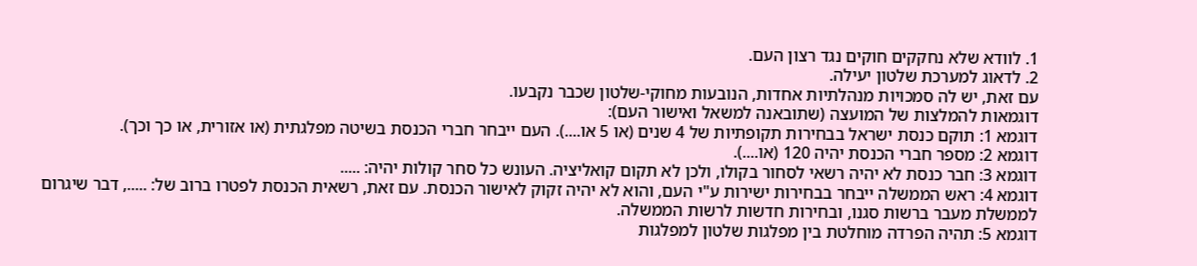1. לוודא שלא נחקקים חוקים נגד רצון העם.
2. לדאוג למערכת שלטון יעילה.
עם זאת, יש לה סמכויות מנהלתיות אחדות, הנובעות מחוקי-שלטון שכבר נקבעו.
דוגמאות להמלצות של המועצה (שתובאנה למשאל ואישור העם):
דוגמא 1: תוקם כנסת ישראל בבחירות תקופתיות של 4 שנים (או 5 או....). העם ייבחר חברי הכנסת בשיטה מפלגתית (או אזורית, או כך וכך).
דוגמא 2: מספר חברי הכנסת יהיה 120 (או....).
דוגמא 3: חבר כנסת לא יהיה רשאי לסחור בקולו, ולכן לא תקום קואליציה. העונש כל סחר קולות יהיה: .....
דוגמא 4: ראש הממשלה ייבחר בבחירות ישירות ע"י העם, והוא לא יהיה זקוק לאישור הכנסת. עם זאת, רשאית הכנסת לפטרו ברוב של: ....., דבר שיגרום לממשלת מעבר ברשות סגנו, ובחירות חדשות לרשות הממשלה.
דוגמא 5: תהיה הפרדה מוחלטת בין מפלגות שלטון למפלגות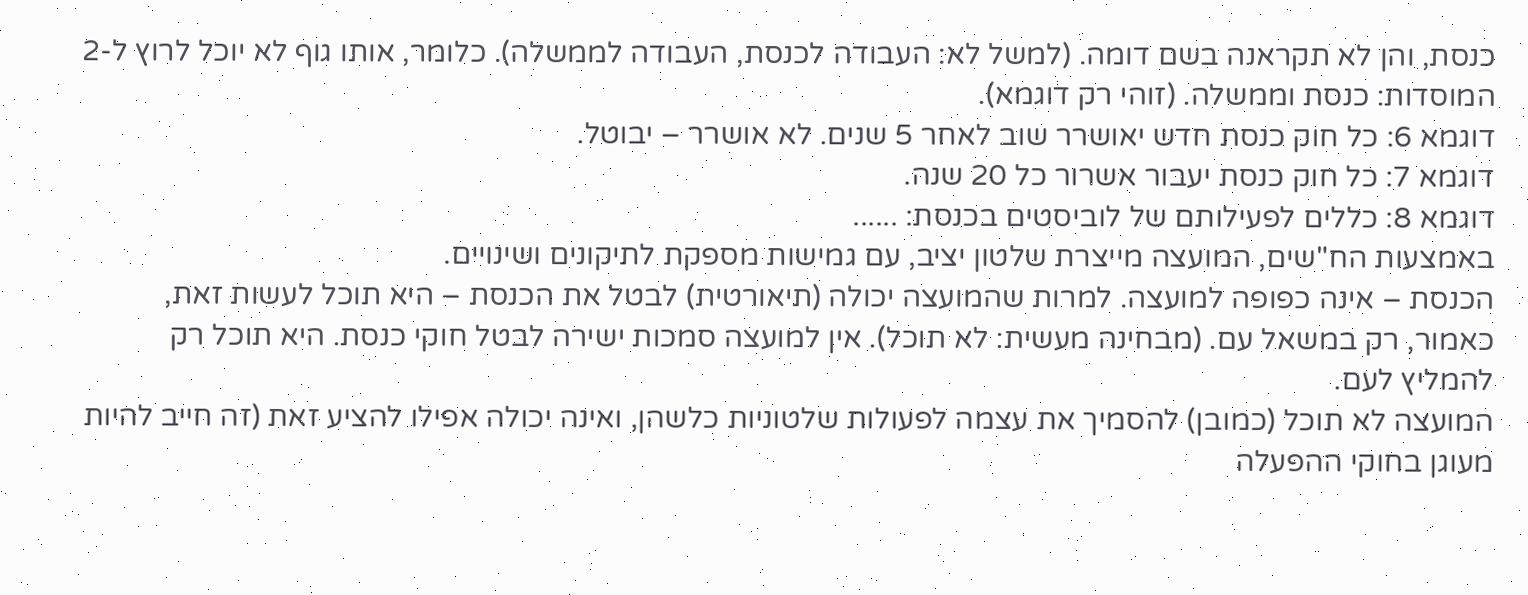כנסת, והן לא תקראנה בשם דומה. (למשל לא: העבודה לכנסת, העבודה לממשלה). כלומר, אותו גוף לא יוכל לרוץ ל-2 המוסדות: כנסת וממשלה. (זוהי רק דוגמא).
דוגמא 6: כל חוק כנסת חדש יאושרר שוב לאחר 5 שנים. לא אושרר – יבוטל.
דוגמא 7: כל חוק כנסת יעבור אשרור כל 20 שנה.
דוגמא 8: כללים לפעילותם של לוביסטים בכנסת: ......
באמצעות הח"שים, המועצה מייצרת שלטון יציב, עם גמישות מספקת לתיקונים ושינויים.
הכנסת – אינה כפופה למועצה. למרות שהמועצה יכולה (תיאורטית) לבטל את הכנסת – היא תוכל לעשות זאת, כאמור, רק במשאל עם. (מבחינה מעשית: לא תוכל). אין למועצה סמכות ישירה לבטל חוקי כנסת. היא תוכל רק להמליץ לעם.
המועצה לא תוכל (כמובן) להסמיך את עצמה לפעולות שלטוניות כלשהן, ואינה יכולה אפילו להציע זאת (זה חייב להיות מעוגן בחוקי ההפעלה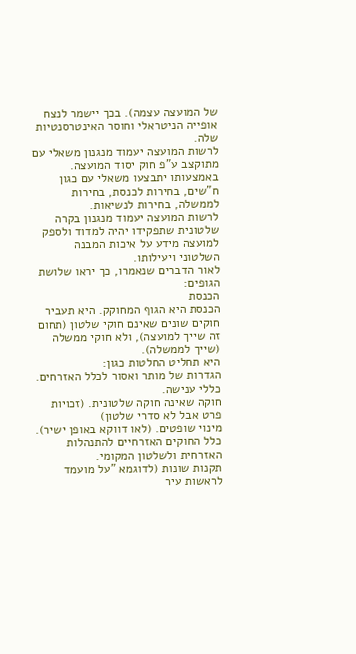של המועצה עצמה). בכך יישמר לנצח אופייה הניטראלי וחוסר האינטרסנטיות שלה.
לרשות המועצה יעמוד מנגנון משאלי עם מתוקצב ע"פ חוק יסוד המועצה. באמצעותו יתבצעו משאלי עם כגון ח"שים, בחירות לכנסת, בחירות לממשלה, בחירות לנשיאות.
לרשות המועצה יעמוד מנגנון בקרה שלטונית שתפקידו יהיה למדוד ולספק למועצה מידע על איכות המבנה השלטוני ויעילותו.
לאור הדברים שנאמרו, כך יראו שלושת הגופים:
הכנסת
הכנסת היא הגוף המחוקק. היא תעביר חוקים שונים שאינם חוקי שלטון (תחום זה שייך למועצה), ולא חוקי ממשלה (שייך לממשלה).
היא תחליט החלטות כגון:
הגדרות של מותר ואסור לכלל האזרחים.
כללי ענישה.
חוקה שאינה חוקה שלטונית. (זכויות פרט אבל לא סדרי שלטון)
מינוי שופטים. (לאו דווקא באופן ישיר).
כלל החוקים האזרחיים להתנהלות האזרחית ולשלטון המקומי.
תקנות שונות (לדוגמא "על מועמד לראשות עיר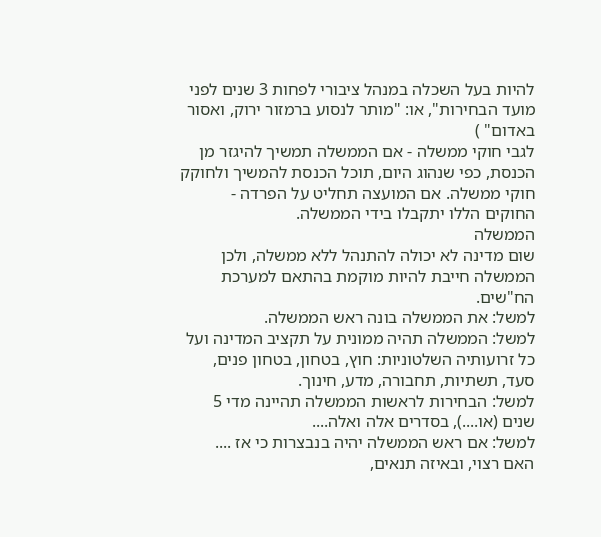להיות בעל השכלה במנהל ציבורי לפחות 3 שנים לפני מועד הבחירות", או: "מותר לנסוע ברמזור ירוק, ואסור באדום" )
לגבי חוקי ממשלה - אם הממשלה תמשיך להיגזר מן הכנסת, כפי שנהוג היום, תוכל הכנסת להמשיך ולחוקק חוקי ממשלה. אם המועצה תחליט על הפרדה - החוקים הללו יתקבלו בידי הממשלה.
הממשלה
שום מדינה לא יכולה להתנהל ללא ממשלה, ולכן הממשלה חייבת להיות מוקמת בהתאם למערכת הח"שים.
למשל: את הממשלה בונה ראש הממשלה.
למשל: הממשלה תהיה ממונית על תקציב המדינה ועל כל זרועותיה השלטוניות: חוץ, בטחון, בטחון פנים, סעד, תשתיות, תחבורה, מדע, חינוך.
למשל: הבחירות לראשות הממשלה תהיינה מדי 5 שנים (או....), בסדרים אלה ואלה....
למשל: אם ראש הממשלה יהיה בנבצרות כי אז ....
האם רצוי, ובאיזה תנאים,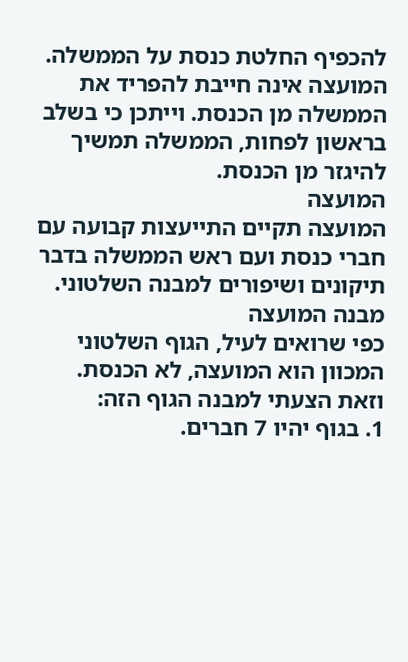להכפיף החלטת כנסת על הממשלה.
המועצה אינה חייבת להפריד את הממשלה מן הכנסת. וייתכן כי בשלב בראשון לפחות, הממשלה תמשיך להיגזר מן הכנסת.
המועצה
המועצה תקיים התייעצות קבועה עם חברי כנסת ועם ראש הממשלה בדבר תיקונים ושיפורים למבנה השלטוני.
מבנה המועצה
כפי שרואים לעיל, הגוף השלטוני המכוון הוא המועצה, לא הכנסת.
וזאת הצעתי למבנה הגוף הזה:
1. בגוף יהיו 7 חברים.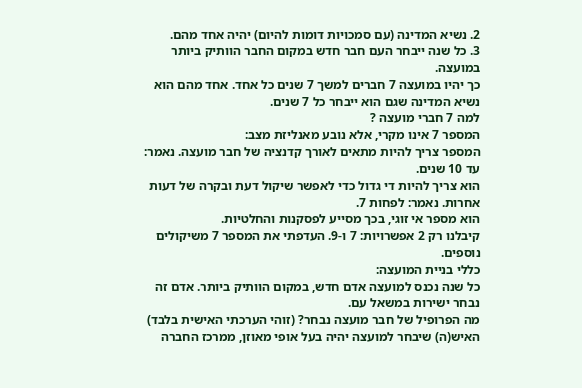2. נשיא המדינה (עם סמכויות דומות להיום) יהיה אחד מהם.
3. כל שנה ייבחר העם חבר חדש במקום החבר הוותיק ביותר במועצה.
כך יהיו במועצה 7 חברים למשך 7 שנים כל אחד. אחד מהם הוא נשיא המדינה שגם הוא ייבחר כל 7 שנים.
למה 7 חברי מועצה ?
המספר 7 אינו מקרי, אלא נובע מאנליזת מצב:
המספר צריך להיות מתאים לאורך קדנציה של חבר מועצה. נאמר: עד 10 שנים.
הוא צריך להיות די גדול כדי לאפשר שיקול דעת ובקרה של דעות אחרות. נאמר: לפחות 7.
הוא מספר אי זוגי, בכך מסייע לפסקנות והחלטיות.
קיבלנו רק 2 אפשרויות: 7 ו-9. העדפתי את המספר 7 משיקולים נוספים.
כללי בניית המועצה:
כל שנה נכנס למועצה אדם חדש, במקום הוותיק ביותר. אדם זה נבחר ישירות במשאל עם.
מה הפרופיל של חבר מועצה נבחר? (זוהי הערכתי האישית בלבד) האיש(ה) שיבחר למועצה יהיה בעל אופי מאוזן, ממרכז החברה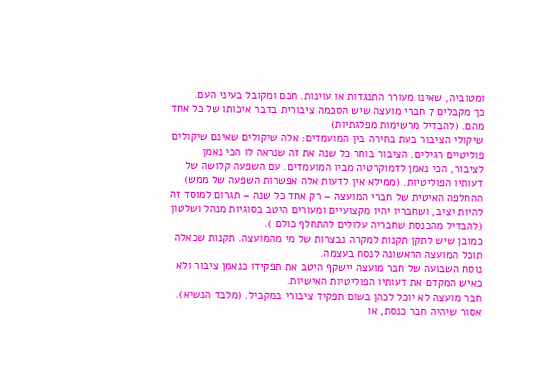ומטוביה, שאינו מעורר התנגדות או עוינות. חכם ומקובל בעיני העם.
כך מקבלים 7 חברי מועצה שיש הסכמה ציבורית בדבר איכותו של כל אחד מהם. (להבדיל מרשימות מפלגתיות)
שיקולי הציבור בעת בחירה בין המועמדים: אלה שיקולים שאינם שיקולים פוליטיים רגילים. הציבור בוחר כל שנה את זה שנראה לו הכי נאמן לציבור, הכי נאמן לדמוקרטיה מביו המועמדים. עם השפעה קלושה של דעותיו הפוליטיות. (ממילא אין לדעות אלה אפשרות השפעה של ממש)
ההחלפה האיטית של חברי המועצה – רק אחד כל שנה – תגרום למוסד זה להיות יציב, ושחבריו יהיו מקצועיים ומעורים היטב בסוגיות מנהל ושלטון (להבדיל מהכנסת שחבריה עלולים להתחלף כולם ).
כמובן שיש לתקן תקנות למקרה נבצרות של מי מהמועצה. תקנות שכאלה תוכל המועצה הראשונה לנסח בעצמה.
נוסח השבועה של חבר מועצה יישקף היטב את תפקידו כנאמן ציבור ולא כאיש המקדם את דעותיו הפוליטיות האישיות.
חבר מועצה לא יוכל לכהן בשום תפקיד ציבורי במקביל. (מלבד הנשיא). אסור שיהיה חבר כנסת, או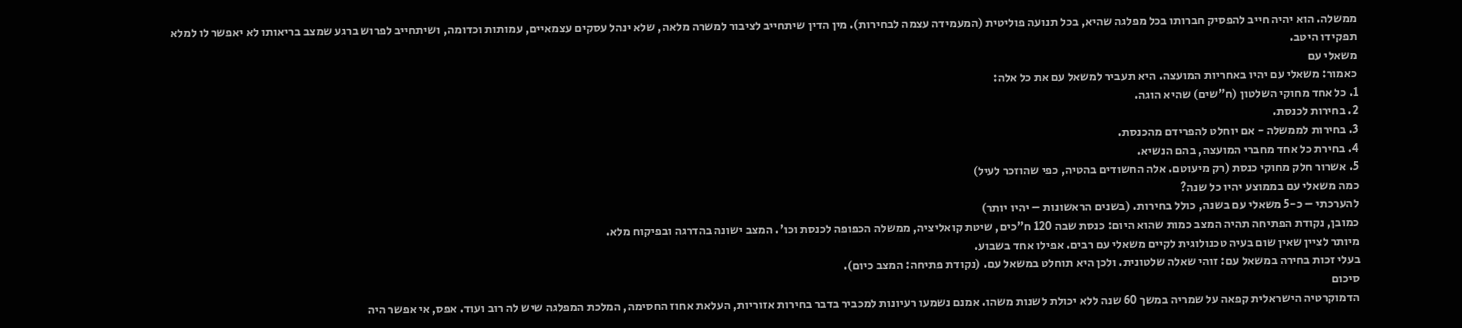ממשלה. הוא יהיה חייב להפסיק חברותו בכל מפלגה שהיא, בכל תנועה פוליטית (המעמידה עצמה לבחירות). מין הדין שיתחייב לציבור למשרה מלאה, שלא ינהל עסקים עצמאיים, עמותות וכדומה, ושיתחייב לפרוש ברגע שמצב בריאותו לא יאפשר לו למלא תפקידו היטב.
משאלי עם
כאמור: משאלי עם יהיו באחריות המועצה. היא תעביר למשאל עם את כל אלה:
1. כל אחד מחוקי השלטון (ח"שים) שהיא הוגה.
2. בחירות לכנסת.
3. בחירות לממשלה - אם יוחלט להפרידם מהכנסת.
4. בחירת כל אחד מחברי המועצה, בהם הנשיא.
5. אשרור חלק מחוקי כנסת (רק מיעוטם. אלה החשודים בהטיה, כפי שהוזכר לעיל)
כמה משאלי עם בממוצע יהיו כל שנה?
להערכתי – כ-5 משאלי עם בשנה, כולל בחירות. (בשנים הראשונות – יהיו יותר)
כמובן, נקודת הפתיחה תהיה המצב כמות שהוא היום: כנסת שבה 120 ח"כים, שיטת קואליציה, ממשלה הכפופה לכנסת וכו'. המצב ישונה בהדרגה ובפיקוח מלא.
מיותר לציין שאין שום בעיה טכנולוגית לקיים משאלי עם רבים. אפילו אחד בשבוע.
בעלי זכות בחירה במשאל עם: זוהי שאלה שלטונית. ולכן היא תוחלט במשאל עם. (נקודת פתיחה: המצב כיום).
סיכום
הדמוקרטיה הישראלית קפאה על שמריה במשך 60 שנה ללא יכולת לשנות משהו. אמנם נשמעו רעיונות למכביר בדבר בחירות אזוריות, העלאת אחוז החסימה, המלכת המפלגה שיש לה רוב ועוד. אפס, אי אפשר היה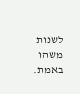לשנות משהו באמת.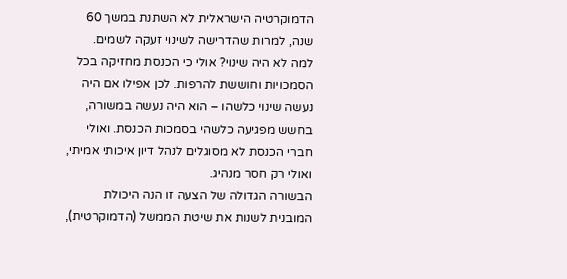הדמוקרטיה הישראלית לא השתנת במשך 60 שנה, למרות שהדרישה לשינוי זעקה לשמים.
למה לא היה שינוי? אולי כי הכנסת מחזיקה בכל הסמכויות וחוששת להרפות. לכן אפילו אם היה נעשה שינוי כלשהו – הוא היה נעשה במשורה, בחשש מפגיעה כלשהי בסמכות הכנסת. ואולי חברי הכנסת לא מסוגלים לנהל דיון איכותי אמיתי, ואולי רק חסר מנהיג.
הבשורה הגדולה של הצעה זו הנה היכולת המובנית לשנות את שיטת הממשל (הדמוקרטית),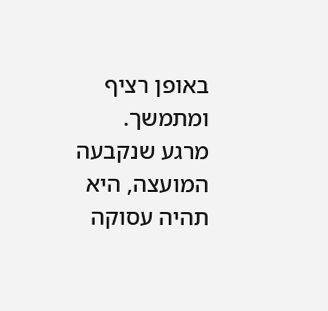באופן רציף ומתמשך.
מרגע שנקבעה המועצה, היא תהיה עסוקה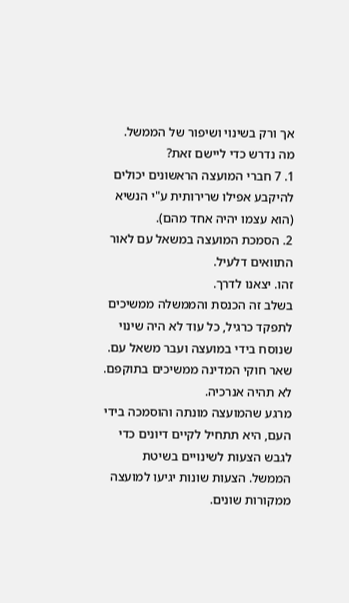אך ורק בשינוי ושיפור של הממשל.
מה נדרש כדי ליישם זאת?
1. 7 חברי המועצה הראשונים יכולים להיקבע אפילו שרירותית ע"י הנשיא (הוא עצמו יהיה אחד מהם).
2. הסמכת המועצה במשאל עם לאור התוואים דלעיל.
זהו. יצאנו לדרך.
בשלב זה הכנסת והממשלה ממשיכים לתפקד כרגיל, כל עוד לא היה שינוי שנוסח בידי במועצה ועבר משאל עם. שאר חוקי המדינה ממשיכים בתוקפם. לא תהיה אנרכיה.
מרגע שהמועצה מונתה והוסמכה בידי העם, היא תתחיל לקיים דיונים כדי לגבש הצעות לשינויים בשיטת הממשל. הצעות שונות יגיעו למועצה ממקורות שונים.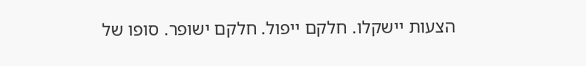הצעות יישקלו. חלקם ייפול. חלקם ישופר. סופו של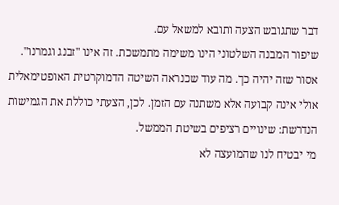דבר שתגובש הצעה ותובא למשאל עם.
שיפור המבנה השלטוני הינו משימה מתמשכת. זה אינו "זבנג וגמרנו". אסור שזה יהיה כך. מה עוד שכנראה השיטה הדמוקרטית האופטימאלית אולי אינה קבועה אלא משתנה עם הזמן. לכן, הצעתי כוללת את הגמישות הנדרשת: שינויים רציפים בשיטת הממשל.
מי יבטיח לנו שהמועצה לא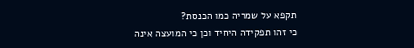תקפא על שמריה כמו הכנסת?
כי זהו תפקידה היחיד וכן כי המועצה אינה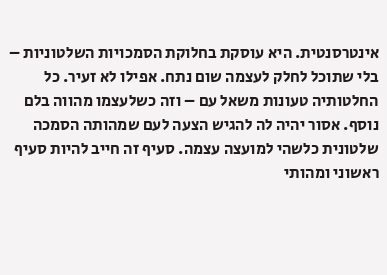אינטרסנטית. היא עוסקת בחלוקת הסמכויות השלטוניות – בלי שתוכל לחלק לעצמה שום נתח. אפילו לא זעיר. כל החלטותיה טעונות משאל עם – וזה כשלעצמו מהווה בלם נוסף. אסור יהיה לה להגיש הצעה לעם שמהותה הסמכה שלטונית כלשהי למועצה עצמה. סעיף זה חייב להיות סעיף ראשוני ומהותי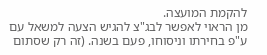להקמת המועצה.
מן הראוי לאפשר לבג"צ להגיש הצעה למשאל עם ע"פ בחירתו וניסוחו, פעם בשנה. (זה רק שסתום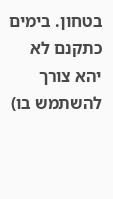בטחון. בימים כתקנם לא יהא צורך להשתמש בו)